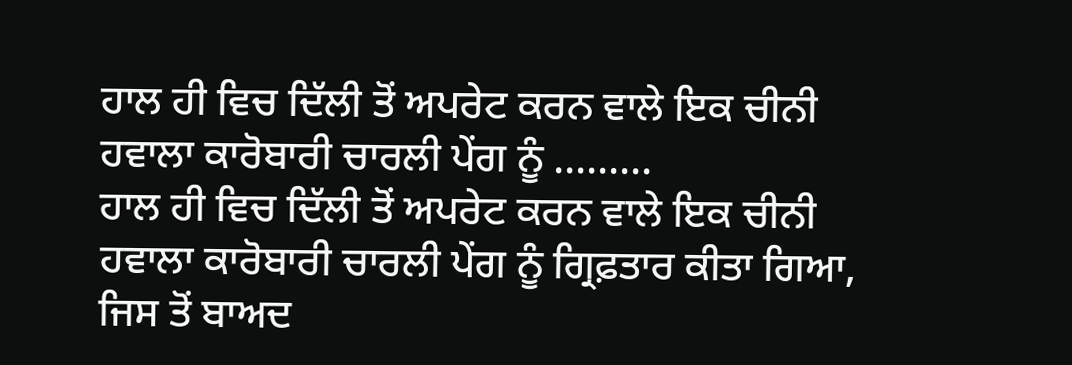ਹਾਲ ਹੀ ਵਿਚ ਦਿੱਲੀ ਤੋਂ ਅਪਰੇਟ ਕਰਨ ਵਾਲੇ ਇਕ ਚੀਨੀ ਹਵਾਲਾ ਕਾਰੋਬਾਰੀ ਚਾਰਲੀ ਪੇਂਗ ਨੂੰ .........
ਹਾਲ ਹੀ ਵਿਚ ਦਿੱਲੀ ਤੋਂ ਅਪਰੇਟ ਕਰਨ ਵਾਲੇ ਇਕ ਚੀਨੀ ਹਵਾਲਾ ਕਾਰੋਬਾਰੀ ਚਾਰਲੀ ਪੇਂਗ ਨੂੰ ਗ੍ਰਿਫ਼ਤਾਰ ਕੀਤਾ ਗਿਆ, ਜਿਸ ਤੋਂ ਬਾਅਦ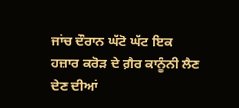ਜਾਂਚ ਦੌਰਾਨ ਘੱਟੋ ਘੱਟ ਇਕ ਹਜ਼ਾਰ ਕਰੋੜ ਦੇ ਗ਼ੈਰ ਕਾਨੂੰਨੀ ਲੈਣ ਦੇਣ ਦੀਆਂ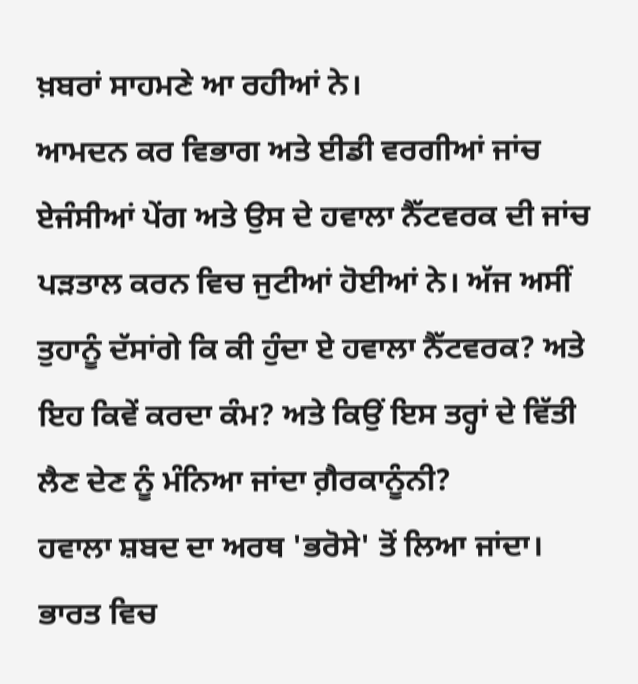ਖ਼ਬਰਾਂ ਸਾਹਮਣੇ ਆ ਰਹੀਆਂ ਨੇ।
ਆਮਦਨ ਕਰ ਵਿਭਾਗ ਅਤੇ ਈਡੀ ਵਰਗੀਆਂ ਜਾਂਚ ਏਜੰਸੀਆਂ ਪੇਂਗ ਅਤੇ ਉਸ ਦੇ ਹਵਾਲਾ ਨੈੱਟਵਰਕ ਦੀ ਜਾਂਚ ਪੜਤਾਲ ਕਰਨ ਵਿਚ ਜੁਟੀਆਂ ਹੋਈਆਂ ਨੇ। ਅੱਜ ਅਸੀਂ ਤੁਹਾਨੂੰ ਦੱਸਾਂਗੇ ਕਿ ਕੀ ਹੁੰਦਾ ਏ ਹਵਾਲਾ ਨੈੱਟਵਰਕ? ਅਤੇ ਇਹ ਕਿਵੇਂ ਕਰਦਾ ਕੰਮ? ਅਤੇ ਕਿਉਂ ਇਸ ਤਰ੍ਹਾਂ ਦੇ ਵਿੱਤੀ ਲੈਣ ਦੇਣ ਨੂੰ ਮੰਨਿਆ ਜਾਂਦਾ ਗ਼ੈਰਕਾਨੂੰਨੀ?
ਹਵਾਲਾ ਸ਼ਬਦ ਦਾ ਅਰਥ 'ਭਰੋਸੇ' ਤੋਂ ਲਿਆ ਜਾਂਦਾ। ਭਾਰਤ ਵਿਚ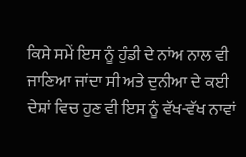ਕਿਸੇ ਸਮੇਂ ਇਸ ਨੂੰ ਹੁੰਡੀ ਦੇ ਨਾਂਅ ਨਾਲ ਵੀ ਜਾਣਿਆ ਜਾਂਦਾ ਸੀ ਅਤੇ ਦੁਨੀਆ ਦੇ ਕਈ ਦੇਸ਼ਾਂ ਵਿਚ ਹੁਣ ਵੀ ਇਸ ਨੂੰ ਵੱਖ-ਵੱਖ ਨਾਵਾਂ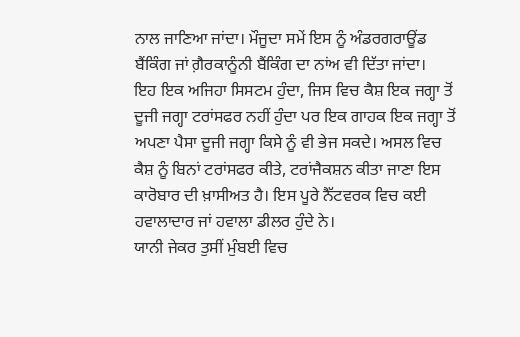ਨਾਲ ਜਾਣਿਆ ਜਾਂਦਾ। ਮੌਜੂਦਾ ਸਮੇਂ ਇਸ ਨੂੰ ਅੰਡਰਗਰਾਊਂਡ ਬੈਂਕਿੰਗ ਜਾਂ ਗ਼ੈਰਕਾਨੂੰਨੀ ਬੈਂਕਿੰਗ ਦਾ ਨਾਂਅ ਵੀ ਦਿੱਤਾ ਜਾਂਦਾ।
ਇਹ ਇਕ ਅਜਿਹਾ ਸਿਸਟਮ ਹੁੰਦਾ, ਜਿਸ ਵਿਚ ਕੈਸ਼ ਇਕ ਜਗ੍ਹਾ ਤੋਂ ਦੂਜੀ ਜਗ੍ਹਾ ਟਰਾਂਸਫਰ ਨਹੀਂ ਹੁੰਦਾ ਪਰ ਇਕ ਗਾਹਕ ਇਕ ਜਗ੍ਹਾ ਤੋਂ ਅਪਣਾ ਪੈਸਾ ਦੂਜੀ ਜਗ੍ਹਾ ਕਿਸੇ ਨੂੰ ਵੀ ਭੇਜ ਸਕਦੇ। ਅਸਲ ਵਿਚ ਕੈਸ਼ ਨੂੰ ਬਿਨਾਂ ਟਰਾਂਸਫਰ ਕੀਤੇ, ਟਰਾਂਜੈਕਸ਼ਨ ਕੀਤਾ ਜਾਣਾ ਇਸ ਕਾਰੋਬਾਰ ਦੀ ਖ਼ਾਸੀਅਤ ਹੈ। ਇਸ ਪੂਰੇ ਨੈੱਟਵਰਕ ਵਿਚ ਕਈ ਹਵਾਲਾਦਾਰ ਜਾਂ ਹਵਾਲਾ ਡੀਲਰ ਹੁੰਦੇ ਨੇ।
ਯਾਨੀ ਜੇਕਰ ਤੁਸੀਂ ਮੁੰਬਈ ਵਿਚ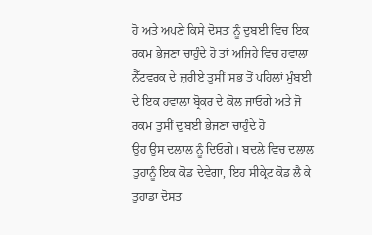ਹੋ ਅਤੇ ਅਪਣੇ ਕਿਸੇ ਦੋਸਤ ਨੂੰ ਦੁਬਈ ਵਿਚ ਇਕ ਰਕਮ ਭੇਜਣਾ ਚਾਹੁੰਦੇ ਹੋ ਤਾਂ ਅਜਿਹੇ ਵਿਚ ਹਵਾਲਾ ਨੈੱਟਵਰਕ ਦੇ ਜ਼ਰੀਏ ਤੁਸੀਂ ਸਭ ਤੋਂ ਪਹਿਲਾਂ ਮੁੰਬਈ ਦੇ ਇਕ ਹਵਾਲਾ ਬ੍ਰੋਕਰ ਦੇ ਕੋਲ ਜਾਓਗੇ ਅਤੇ ਜੋ ਰਕਮ ਤੁਸੀਂ ਦੁਬਈ ਭੇਜਣਾ ਚਾਹੁੰਦੇ ਹੋ
ਉਹ ਉਸ ਦਲਾਲ ਨੂੰ ਦਿਓਗੇ। ਬਦਲੇ ਵਿਚ ਦਲਾਲ ਤੁਹਾਨੂੰ ਇਕ ਕੋਡ ਦੇਵੇਗਾ, ਇਹ ਸੀਕ੍ਰੇਟ ਕੋਡ ਲੈ ਕੇ ਤੁਹਾਡਾ ਦੋਸਤ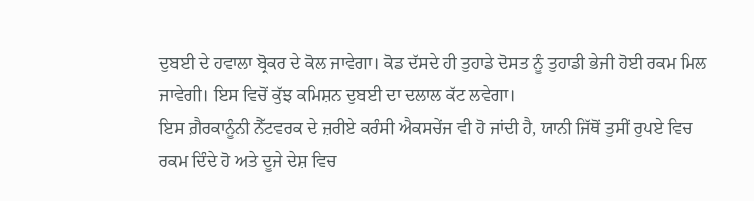ਦੁਬਈ ਦੇ ਹਵਾਲਾ ਬ੍ਰੋਕਰ ਦੇ ਕੋਲ ਜਾਵੇਗਾ। ਕੋਡ ਦੱਸਦੇ ਹੀ ਤੁਹਾਡੇ ਦੋਸਤ ਨੂੰ ਤੁਹਾਡੀ ਭੇਜੀ ਹੋਈ ਰਕਮ ਮਿਲ ਜਾਵੇਗੀ। ਇਸ ਵਿਚੋਂ ਕੁੱਝ ਕਮਿਸ਼ਨ ਦੁਬਈ ਦਾ ਦਲਾਲ ਕੱਟ ਲਵੇਗਾ।
ਇਸ ਗ਼ੈਰਕਾਨੂੰਨੀ ਨੈੱਟਵਰਕ ਦੇ ਜ਼ਰੀਏ ਕਰੰਸੀ ਐਕਸਚੇਂਜ ਵੀ ਹੋ ਜਾਂਦੀ ਹੈ, ਯਾਨੀ ਜਿੱਥੋਂ ਤੁਸੀਂ ਰੁਪਏ ਵਿਚ ਰਕਮ ਦਿੰਦੇ ਹੋ ਅਤੇ ਦੂਜੇ ਦੇਸ਼ ਵਿਚ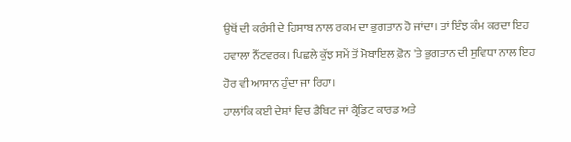ਉਥੋਂ ਦੀ ਕਰੰਸੀ ਦੇ ਹਿਸਾਬ ਨਾਲ ਰਕਮ ਦਾ ਭੁਗਤਾਨ ਹੋ ਜਾਂਦਾ। ਤਾਂ ਇੰਝ ਕੰਮ ਕਰਦਾ ਇਹ ਹਵਾਲਾ ਨੈੱਟਵਰਕ। ਪਿਛਲੇ ਕੁੱਝ ਸਮੇਂ ਤੋਂ ਮੋਬਾਇਲ ਫ਼ੋਨ 'ਤੇ ਭੁਗਤਾਨ ਦੀ ਸੁਵਿਧਾ ਨਾਲ ਇਹ ਹੋਰ ਵੀ ਆਸਾਨ ਹੁੰਦਾ ਜਾ ਰਿਹਾ।
ਹਾਲਾਂਕਿ ਕਈ ਦੇਸ਼ਾਂ ਵਿਚ ਡੈਬਿਟ ਜਾਂ ਕ੍ਰੈਡਿਟ ਕਾਰਡ ਅਤੇ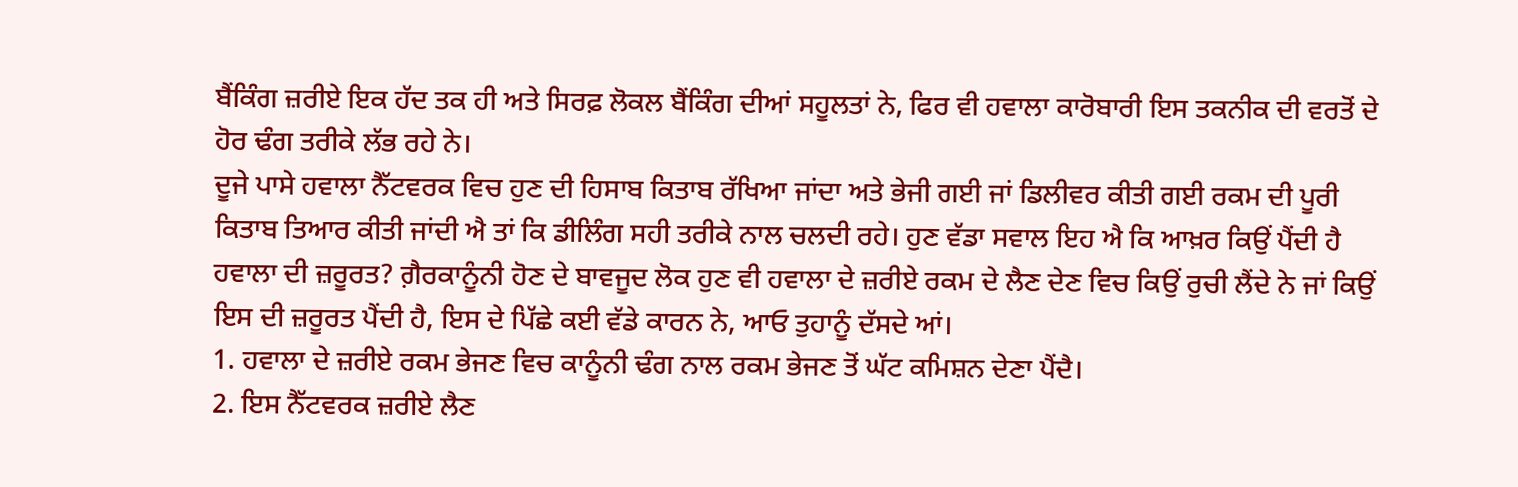ਬੈਂਕਿੰਗ ਜ਼ਰੀਏ ਇਕ ਹੱਦ ਤਕ ਹੀ ਅਤੇ ਸਿਰਫ਼ ਲੋਕਲ ਬੈਂਕਿੰਗ ਦੀਆਂ ਸਹੂਲਤਾਂ ਨੇ, ਫਿਰ ਵੀ ਹਵਾਲਾ ਕਾਰੋਬਾਰੀ ਇਸ ਤਕਨੀਕ ਦੀ ਵਰਤੋਂ ਦੇ ਹੋਰ ਢੰਗ ਤਰੀਕੇ ਲੱਭ ਰਹੇ ਨੇ।
ਦੂਜੇ ਪਾਸੇ ਹਵਾਲਾ ਨੈੱਟਵਰਕ ਵਿਚ ਹੁਣ ਦੀ ਹਿਸਾਬ ਕਿਤਾਬ ਰੱਖਿਆ ਜਾਂਦਾ ਅਤੇ ਭੇਜੀ ਗਈ ਜਾਂ ਡਿਲੀਵਰ ਕੀਤੀ ਗਈ ਰਕਮ ਦੀ ਪੂਰੀ ਕਿਤਾਬ ਤਿਆਰ ਕੀਤੀ ਜਾਂਦੀ ਐ ਤਾਂ ਕਿ ਡੀਲਿੰਗ ਸਹੀ ਤਰੀਕੇ ਨਾਲ ਚਲਦੀ ਰਹੇ। ਹੁਣ ਵੱਡਾ ਸਵਾਲ ਇਹ ਐ ਕਿ ਆਖ਼ਰ ਕਿਉਂ ਪੈਂਦੀ ਹੈ ਹਵਾਲਾ ਦੀ ਜ਼ਰੂਰਤ? ਗ਼ੈਰਕਾਨੂੰਨੀ ਹੋਣ ਦੇ ਬਾਵਜੂਦ ਲੋਕ ਹੁਣ ਵੀ ਹਵਾਲਾ ਦੇ ਜ਼ਰੀਏ ਰਕਮ ਦੇ ਲੈਣ ਦੇਣ ਵਿਚ ਕਿਉਂ ਰੁਚੀ ਲੈਂਦੇ ਨੇ ਜਾਂ ਕਿਉਂ ਇਸ ਦੀ ਜ਼ਰੂਰਤ ਪੈਂਦੀ ਹੈ, ਇਸ ਦੇ ਪਿੱਛੇ ਕਈ ਵੱਡੇ ਕਾਰਨ ਨੇ, ਆਓ ਤੁਹਾਨੂੰ ਦੱਸਦੇ ਆਂ।
1. ਹਵਾਲਾ ਦੇ ਜ਼ਰੀਏ ਰਕਮ ਭੇਜਣ ਵਿਚ ਕਾਨੂੰਨੀ ਢੰਗ ਨਾਲ ਰਕਮ ਭੇਜਣ ਤੋਂ ਘੱਟ ਕਮਿਸ਼ਨ ਦੇਣਾ ਪੈਂਦੈ।
2. ਇਸ ਨੈੱਟਵਰਕ ਜ਼ਰੀਏ ਲੈਣ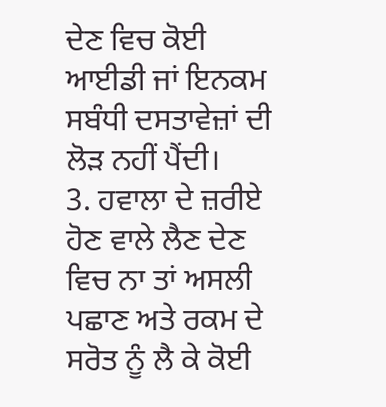ਦੇਣ ਵਿਚ ਕੋਈ ਆਈਡੀ ਜਾਂ ਇਨਕਮ ਸਬੰਧੀ ਦਸਤਾਵੇਜ਼ਾਂ ਦੀ ਲੋੜ ਨਹੀਂ ਪੈਂਦੀ।
3. ਹਵਾਲਾ ਦੇ ਜ਼ਰੀਏ ਹੋਣ ਵਾਲੇ ਲੈਣ ਦੇਣ ਵਿਚ ਨਾ ਤਾਂ ਅਸਲੀ ਪਛਾਣ ਅਤੇ ਰਕਮ ਦੇ ਸਰੋਤ ਨੂੰ ਲੈ ਕੇ ਕੋਈ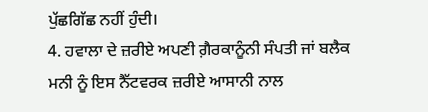ਪੁੱਛਗਿੱਛ ਨਹੀਂ ਹੁੰਦੀ।
4. ਹਵਾਲਾ ਦੇ ਜ਼ਰੀਏ ਅਪਣੀ ਗ਼ੈਰਕਾਨੂੰਨੀ ਸੰਪਤੀ ਜਾਂ ਬਲੈਕ ਮਨੀ ਨੂੰ ਇਸ ਨੈੱਟਵਰਕ ਜ਼ਰੀਏ ਆਸਾਨੀ ਨਾਲ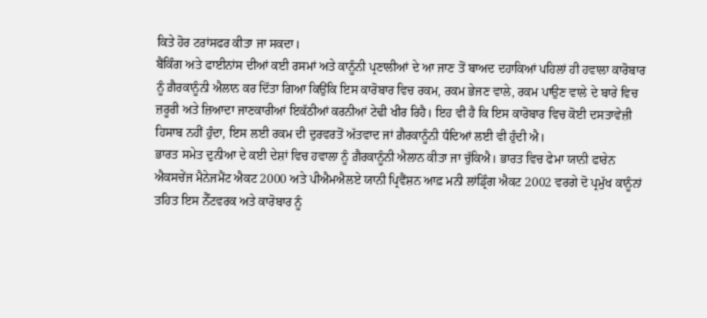ਕਿਤੇ ਹੋਰ ਟਰਾਂਸਫਰ ਕੀਤਾ ਜਾ ਸਕਦਾ।
ਬੈਂਕਿੰਗ ਅਤੇ ਫਾਈਨਾਂਸ ਦੀਆਂ ਕਈ ਰਸਮਾਂ ਅਤੇ ਕਾਨੂੰਨੀ ਪ੍ਰਣਾਲੀਆਂ ਦੇ ਆ ਜਾਣ ਤੋਂ ਬਾਅਦ ਦਹਾਕਿਆਂ ਪਹਿਲਾਂ ਹੀ ਹਵਾਲਾ ਕਾਰੋਬਾਰ ਨੂੰ ਗ਼ੈਰਕਾਨੂੰਨੀ ਐਲਾਨ ਕਰ ਦਿੱਤਾ ਗਿਆ ਕਿਉਂਕਿ ਇਸ ਕਾਰੋਬਾਰ ਵਿਚ ਰਕਮ, ਰਕਮ ਭੇਜਣ ਵਾਲੇ, ਰਕਮ ਪਾਉਣ ਵਾਲੇ ਦੇ ਬਾਰੇ ਵਿਚ ਜ਼ਰੂਰੀ ਅਤੇ ਜ਼ਿਆਦਾ ਜਾਣਕਾਰੀਆਂ ਇਕੱਠੀਆਂ ਕਰਨੀਆਂ ਟੇਢੀ ਖੀਰ ਰਿਹੈ। ਇਹ ਵੀ ਹੈ ਕਿ ਇਸ ਕਾਰੋਬਾਰ ਵਿਚ ਕੋਈ ਦਸਤਾਵੇਜ਼ੀ ਹਿਸਾਬ ਨਹੀਂ ਹੁੰਦਾ, ਇਸ ਲਈ ਰਕਮ ਦੀ ਦੁਰਵਰਤੋਂ ਅੱਤਵਾਦ ਜਾਂ ਗ਼ੈਰਕਾਨੂੰਨੀ ਧੰਦਿਆਂ ਲਈ ਵੀ ਹੁੰਦੀ ਐ।
ਭਾਰਤ ਸਮੇਤ ਦੁਨੀਆ ਦੇ ਕਈ ਦੇਸ਼ਾਂ ਵਿਚ ਹਵਾਲਾ ਨੂੰ ਗ਼ੈਰਕਾਨੂੰਨੀ ਐਲਾਨ ਕੀਤਾ ਜਾ ਚੁੱਕਿਐ। ਭਾਰਤ ਵਿਚ ਫੇਮਾ ਯਾਨੀ ਫਾਰੇਨ ਐਕਸਚੇਂਜ ਮੈਨੇਜਮੈਂਟ ਐਕਟ 2000 ਅਤੇ ਪੀਐਮਐਲਏ ਯਾਨੀ ਪ੍ਰਿਵੈਂਸ਼ਨ ਆਫ਼ ਮਨੀ ਲਾਂਡ੍ਰਿੰਗ ਐਕਟ 2002 ਵਰਗੇ ਦੋ ਪ੍ਰਮੁੱਖ ਕਾਨੂੰਨਾਂ ਤਹਿਤ ਇਸ ਨੈੱਟਵਰਕ ਅਤੇ ਕਾਰੋਬਾਰ ਨੂੰ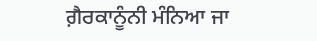ਗ਼ੈਰਕਾਨੂੰਨੀ ਮੰਨਿਆ ਜਾ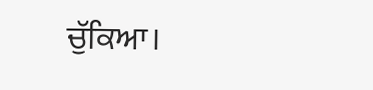ਚੁੱਕਿਆ।